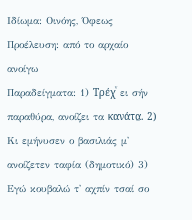Ιδίωμα: Οινόης, Όφεως
Προέλευση: από το αρχαίο ανοίγω
Παραδείγματα: 1) Τρέχͮ ει σήν παραθύρα, ανοίζει τα κανάτα̤. 2) Κι εμήνυσεν ο βασιλιάς μ' ανοίζετεν ταφία (δημοτικό) 3) Εγώ κουβαλώ τ' αχπίν τσαί σο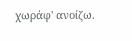χωράφ' ανοίζω.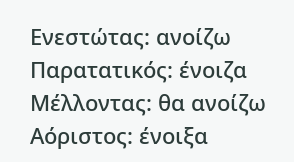Ενεστώτας: ανοίζω Παρατατικός: ένοιζα Μέλλοντας: θα ανοίζω Αόριστος: ένοιξα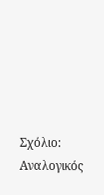Σχόλιο: Αναλογικός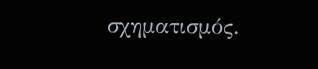σχηματισμός.